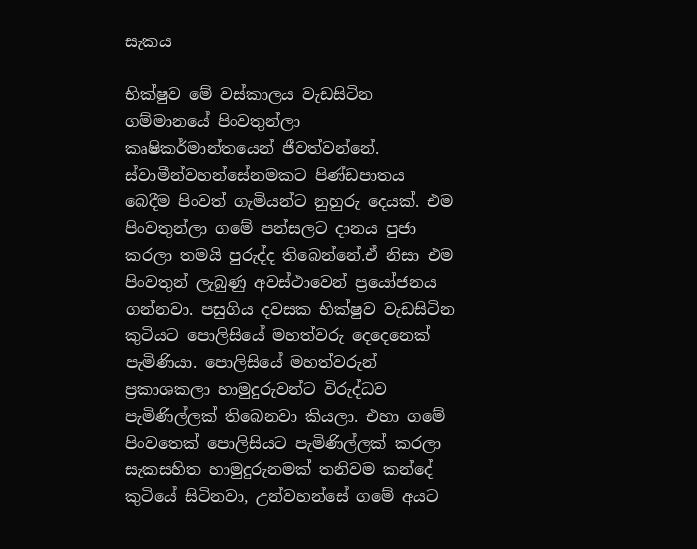සැකය

භික්ෂුව මේ වස්කාලය වැඩසිටින ගම්මානයේ පිංවතුන්ලා කෘෂිකර්මාන්තයෙන් ජීවත්වන්නේ. ස්වාමීන්වහන්සේනමකට පිණ්ඩපාතය බෙදීම පිංවත් ගැමියන්ට නුහුරු දෙයක්. එම පිංවතුන්ලා ගමේ පන්සලට දානය පුජා කරලා තමයි පුරුද්ද තිබෙන්නේ.ඒ නිසා එම පිංවතුන් ලැබුණු අවස්ථාවෙන් ප්‍රයෝජනය ගන්නවා. පසුගිය දවසක භික්ෂුව වැඩසිටින කුටියට පොලිසියේ මහත්වරු දෙදෙනෙක් පැමිණියා. පොලිසියේ මහත්වරුන් ප්‍රකාශකලා හාමුදුරුවන්ට විරුද්ධව පැමිණිල්ලක් තිබෙනවා කියලා. එහා ගමේ පිංවතෙක් පොලිසියට පැමිණිල්ලක් කරලා සැකසහිත හාමුදුරුනමක් තනිවම කන්දේ කුටියේ සිටිනවා, උන්වහන්සේ ගමේ අයට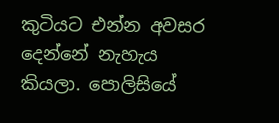කුටියට එන්න අවසර දෙන්නේ නැහැය කියලා. පොලිසියේ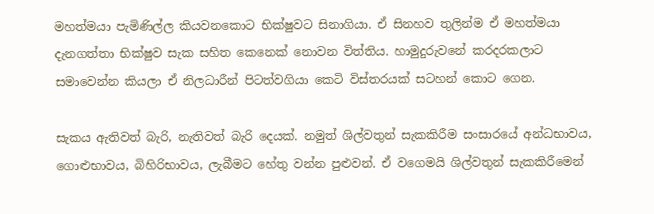මහත්මයා පැමිණිල්ල කියවනකොට භික්ෂුවට සිනාගියා. ඒ සිනහව තුලින්ම ඒ මහත්මයා දැනගත්තා භික්ෂුව සැක සහිත කෙනෙක් නොවන විත්තිය. හාමුදුරුවනේ කරදරකලාට සමාවෙන්න කියලා ඒ නිලධාරීන් පිටත්වගියා කෙටි විස්තරයක් සටහන් කොට ගෙන.

සැකය ඇතිවත් බැරි, නැතිවත් බැරි දෙයක්. නමුත් ශිල්වතුන් සැකකිරීම සංසාරයේ අන්ධභාවය, ගොළුභාවය, බිහිරිභාවය, ලැබීමට හේතු වන්න පුළුවන්. ඒ වගෙමයි ශිල්වතුන් සැකකිරීමෙන්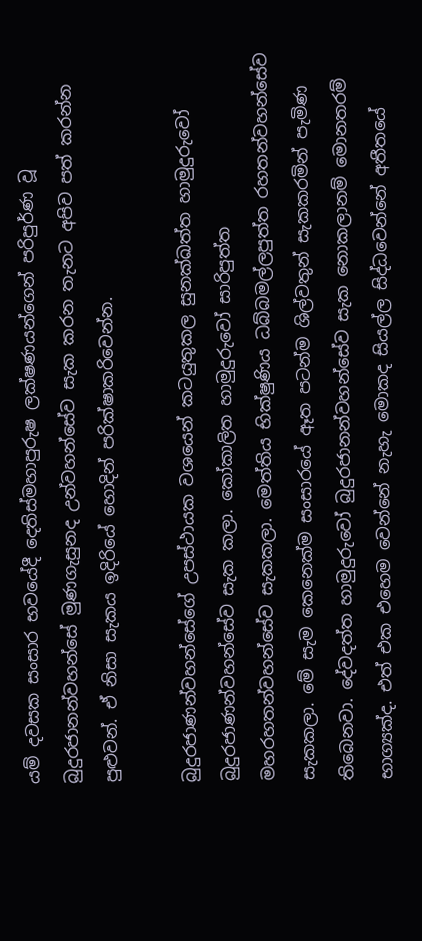යම් දවසක සංසාර භවයේදී දෙතිස්මහාපුරුෂ ලක්ෂණයන්ගෙන් පරිපුර්ණ වූ බුදුරජානන්වහන්සේ මුණගැසුනද උන්වහන්සේව සැක කරන තැනට අපිව පත් කරන්න පුළුවන්. ඒ නිසා සැකය ඉදිරියේ හොදින් පරික්ෂාකරිවෙන්න.

බුදුරජාණන්වහන්සේගේ උපස්ථායක වශයෙන් කටයුතුකල සුනක්ඛත්ත හාමුදුරුවෝ බුදුරජාණන්වහන්සේව සැක කලා. කෝකාලිත හාමුදුරුවෝ සාරිපුත්ත මහරහතන්වහන්සේව සැකකලා. මෙත්තිය භික්ෂුණිය ධබ්බමල්ලපුත්ත රහතන්වහන්සේව සැකකලා. මේ සැම කෙනෙක්ම සංසාරයේ ඈත පටන්ම ශිල්වතුන් සැකකරමින් පැමිණ තිබෙනවා. දේවදත්ත හාමුදුරුවෝ බුදුරජානන්වහන්සේව සැක නොකලානම් මොනතරම් භාග්‍යක්ද. එත් එක එහෙම වෙන්නේ නැහැ මොකද සියල්ල සිද්ධවෙන්නේ අතීතයේ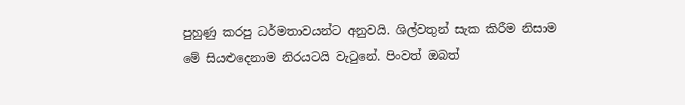පුහුණු කරපු ධර්මතාවයන්ට අනුවයි. ශිල්වතුන් සැක කිරීම නිසාම මේ සියළුදෙනාම නිරයටයි වැටුනේ. පිංවත් ඔබත්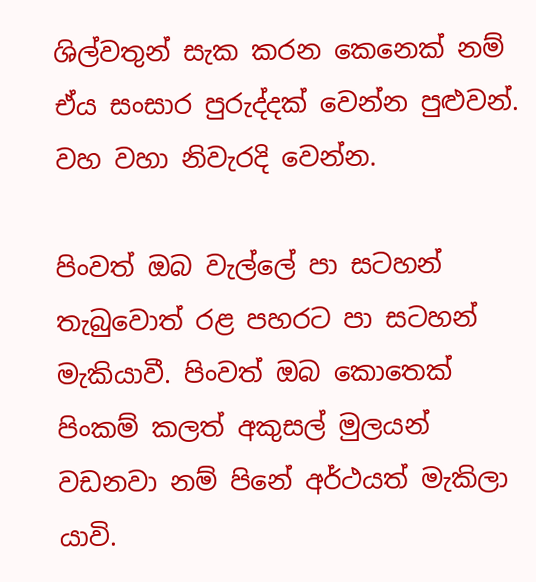ශිල්වතුන් සැක කරන කෙනෙක් නම් ඒය සංසාර පුරුද්දක් වෙන්න පුළුවන්. වහ වහා නිවැරදි වෙන්න.

පිංවත් ඔබ වැල්ලේ පා සටහන් තැබුවොත් රළ පහරට පා සටහන් මැකියාවී. පිංවත් ඔබ කොතෙක් පිංකම් කලත් අකුසල් මුලයන් වඩනවා නම් පිනේ අර්ථයත් මැකිලා යාවි.